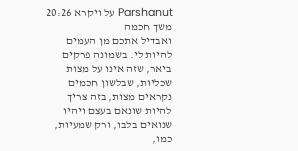Parshanut על ויקרא 20:26
משך חכמה
ואבדיל אתכם מן העמים להיות לי. בשמונה פרקים ביאר, שזה אינו על מצות שכליות, שבלשון חכמים נקראים מצות, בזה צריך להיות שונאם בעצם ויהיו שנואים בלבו, ורק שמעיות, כמו,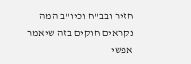חזיר ובב"ח וכיו"ב המה נקראים חוקים בזה שיאמר אפשי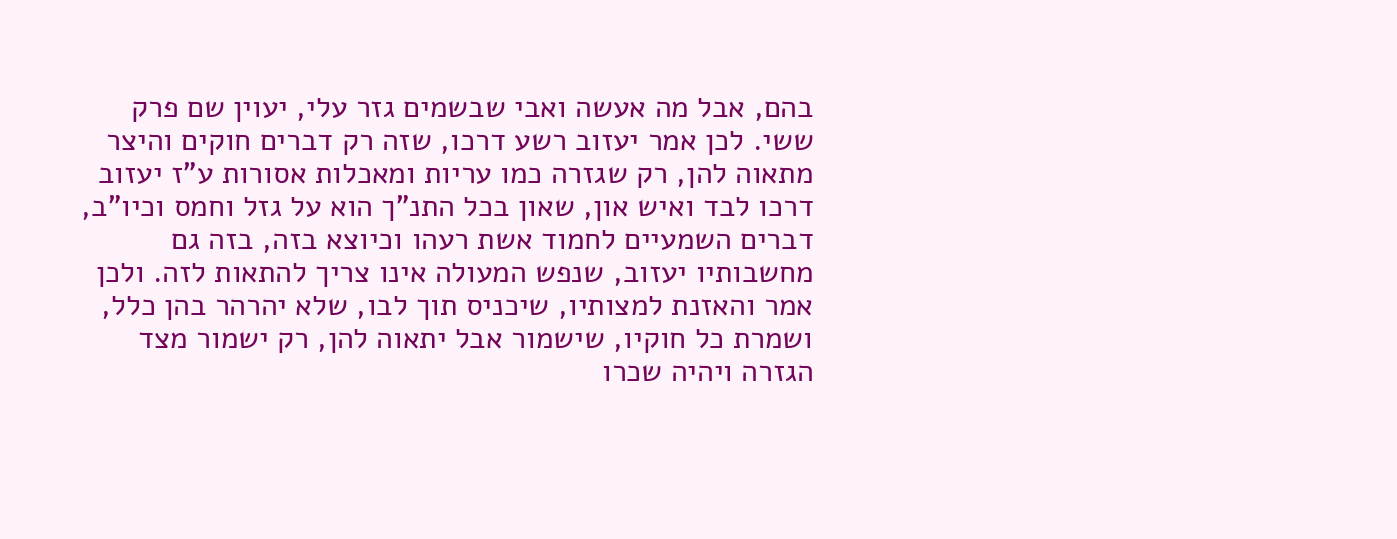בהם, אבל מה אעשה ואבי שבשמים גזר עלי, יעוין שם פרק ששי. לכן אמר יעזוב רשע דרכו, שזה רק דברים חוקים והיצר מתאוה להן, רק שגזרה כמו עריות ומאכלות אסורות ע"ז יעזוב דרכו לבד ואיש און, שאון בכל התנ"ך הוא על גזל וחמס וכיו"ב, דברים השמעיים לחמוד אשת רעהו וכיוצא בזה, בזה גם מחשבותיו יעזוב, שנפש המעולה אינו צריך להתאות לזה. ולכן אמר והאזנת למצותיו, שיכניס תוך לבו, שלא יהרהר בהן כלל, ושמרת כל חוקיו, שישמור אבל יתאוה להן, רק ישמור מצד הגזרה ויהיה שכרו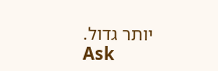יותר גדול.
Ask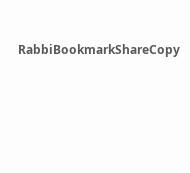RabbiBookmarkShareCopy